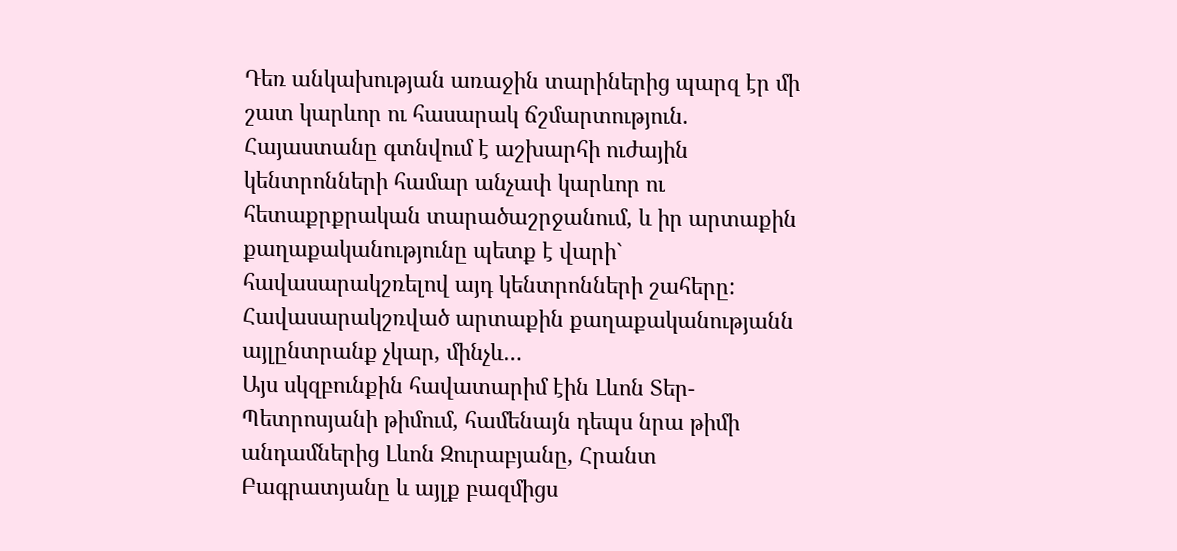Դեռ անկախության առաջին տարիներից պարզ էր մի շատ կարևոր ու հասարակ ճշմարտություն. Հայաստանը գտնվում է աշխարհի ուժային կենտրոնների համար անչափ կարևոր ու հետաքրքրական տարածաշրջանում, և իր արտաքին քաղաքականությունը պետք է վարի` հավասարակշռելով այդ կենտրոնների շահերը:
Հավասարակշռված արտաքին քաղաքականությանն այլընտրանք չկար, մինչև…
Այս սկզբունքին հավատարիմ էին Լևոն Տեր-Պետրոսյանի թիմում, համենայն դեպս նրա թիմի անդամներից Լևոն Զուրաբյանը, Հրանտ Բագրատյանը և այլք բազմիցս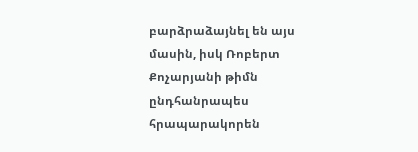բարձրաձայնել են այս մասին, իսկ Ռոբերտ Քոչարյանի թիմն ընդհանրապես հրապարակորեն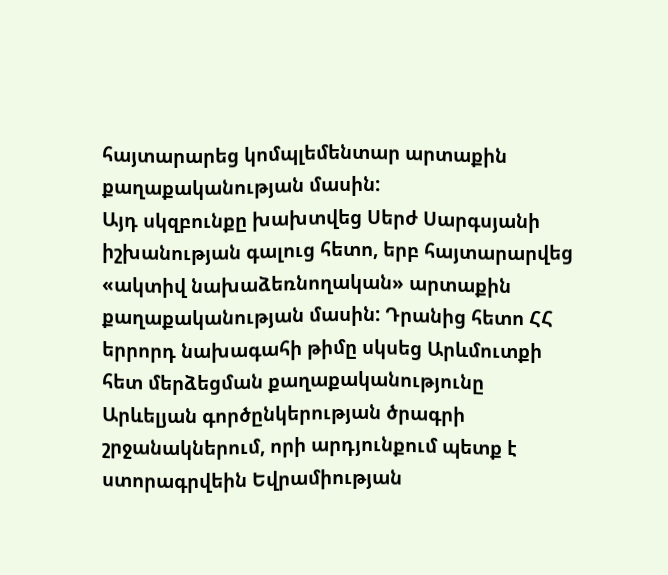հայտարարեց կոմպլեմենտար արտաքին քաղաքականության մասին:
Այդ սկզբունքը խախտվեց Սերժ Սարգսյանի իշխանության գալուց հետո, երբ հայտարարվեց «ակտիվ նախաձեռնողական» արտաքին քաղաքականության մասին: Դրանից հետո ՀՀ երրորդ նախագահի թիմը սկսեց Արևմուտքի հետ մերձեցման քաղաքականությունը Արևելյան գործընկերության ծրագրի շրջանակներում, որի արդյունքում պետք է ստորագրվեին Եվրամիության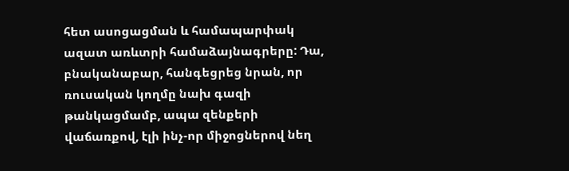հետ ասոցացման և համապարփակ ազատ առևտրի համաձայնագրերը: Դա, բնականաբար, հանգեցրեց նրան, որ ռուսական կողմը նախ գազի թանկացմամբ, ապա զենքերի վաճառքով, էլի ինչ-որ միջոցներով նեղ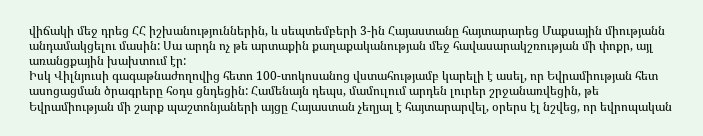վիճակի մեջ դրեց ՀՀ իշխանություններին, և սեպտեմբերի 3-ին Հայաստանը հայտարարեց Մաքսային միությանն անդամակցելու մասին: Սա արդն ոչ թե արտաքին քաղաքականության մեջ հավասարակշռության մի փոքր, այլ առանցքային խախտում էր:
Իսկ Վիլնյուսի գագաթնաժողովից հետո 100-տոկոսանոց վստահությամբ կարելի է ասել, որ Եվրամիության հետ ասոցացման ծրագրերը հօդս ցնդեցին: Համենայն դեպս, մամուլում արդեն լուրեր շրջանառվեցին, թե Եվրամիության մի շարք պաշտոնյաների այցը Հայաստան չեղյալ է հայտարարվել, օրերս էլ նշվեց, որ եվրոպական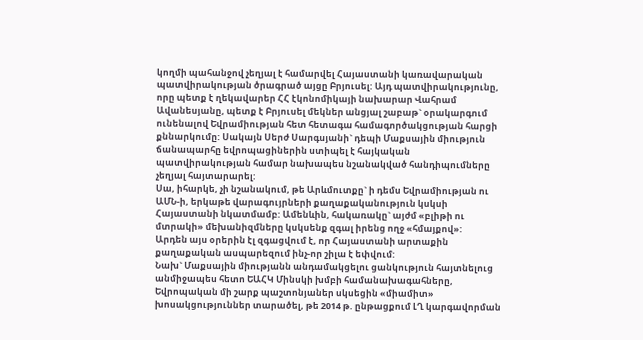կողմի պահանջով չեղյալ է համարվել Հայաստանի կառավարական պատվիրակության ծրագրած այցը Բրյուսել: Այդ պատվիրակությունը, որը պետք է ղեկավարեր ՀՀ էկոնոմիկայի նախարար Վահրամ Ավանեսյանը, պետք է Բրյուսել մեկներ անցյալ շաբաթ` օրակարգում ունենալով Եվրամիության հետ հետագա համագործակցության հարցի քննարկումը: Սակայն Սերժ Սարգսյանի` դեպի Մաքսային միություն ճանապարհը եվրոպացիներին ստիպել է հայկական պատվիրակության համար նախապես նշանակված հանդիպումները չեղյալ հայտարարել:
Սա, իհարկե, չի նշանակում, թե Արևմուտքը` ի դեմս Եվրամիության ու ԱՄՆ-ի, երկաթե վարագույրների քաղաքականություն կսկսի Հայաստանի նկատմամբ: Ամենևին, հակառակը` այժմ «բլիթի ու մտրակի» մեխանիզմները կսկսենք զգալ իրենց ողջ «հմայքով»:
Արդեն այս օրերին էլ զգացվում է, որ Հայաստանի արտաքին քաղաքական ասպարեզում ինչ-որ շիլա է եփվում:
Նախ` Մաքսային միությանն անդամակցելու ցանկություն հայտնելուց անմիջապես հետո ԵԱՀԿ Մինսկի խմբի համանախագահները, Եվրոպական մի շարք պաշտոնյաներ սկսեցին «միամիտ» խոսակցություններ տարածել, թե 2014 թ. ընթացքում ԼՂ կարգավորման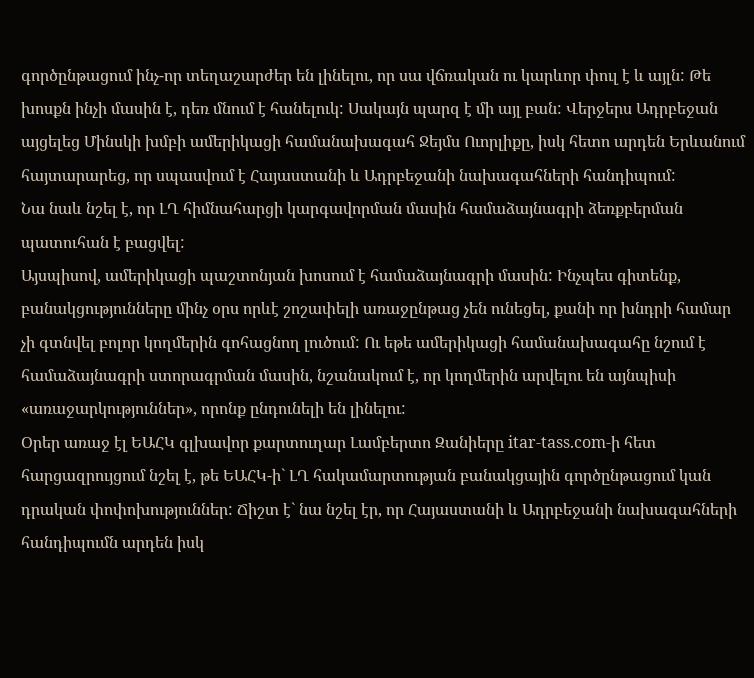գործընթացում ինչ-որ տեղաշարժեր են լինելու, որ սա վճռական ու կարևոր փուլ է և այլն: Թե խոսքն ինչի մասին է, դեռ մնում է հանելուկ: Սակայն պարզ է մի այլ բան: Վերջերս Ադրբեջան այցելեց Մինսկի խմբի ամերիկացի համանախագահ Ջեյմս Ուորլիքը, իսկ հետո արդեն Երևանում հայտարարեց, որ սպասվում է Հայաստանի և Ադրբեջանի նախագահների հանդիպում:
Նա նաև նշել է, որ ԼՂ հիմնահարցի կարգավորման մասին համաձայնագրի ձեռքբերման պատուհան է բացվել:
Այսպիսով, ամերիկացի պաշտոնյան խոսում է համաձայնագրի մասին: Ինչպես գիտենք, բանակցությունները մինչ օրս որևէ շոշափելի առաջընթաց չեն ունեցել, քանի որ խնդրի համար չի գտնվել բոլոր կողմերին գոհացնող լուծում: Ու եթե ամերիկացի համանախագահը նշում է համաձայնագրի ստորագրման մասին, նշանակում է, որ կողմերին արվելու են այնպիսի «առաջարկություններ», որոնք ընդունելի են լինելու:
Օրեր առաջ էլ ԵԱՀԿ գլխավոր քարտուղար Լամբերտո Զանիերը itar-tass.com-ի հետ հարցազրույցում նշել է, թե ԵԱՀԿ-ի` ԼՂ հակամարտության բանակցային գործընթացում կան դրական փոփոխություններ: Ճիշտ է` նա նշել էր, որ Հայաստանի և Ադրբեջանի նախագահների հանդիպումն արդեն իսկ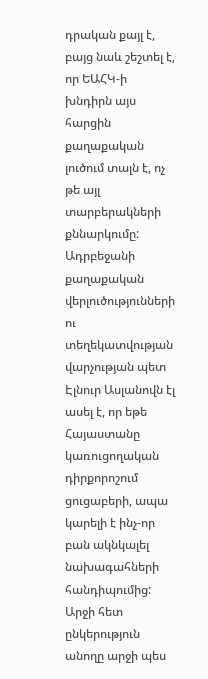դրական քայլ է, բայց նաև շեշտել է, որ ԵԱՀԿ-ի խնդիրն այս հարցին քաղաքական լուծում տալն է, ոչ թե այլ տարբերակների քննարկումը:
Ադրբեջանի քաղաքական վերլուծությունների ու տեղեկատվության վարչության պետ Էլնուր Ասլանովն էլ ասել է, որ եթե Հայաստանը կառուցողական դիրքորոշում ցուցաբերի, ապա կարելի է ինչ-որ բան ակնկալել նախագահների հանդիպումից:
Արջի հետ ընկերություն անողը արջի պես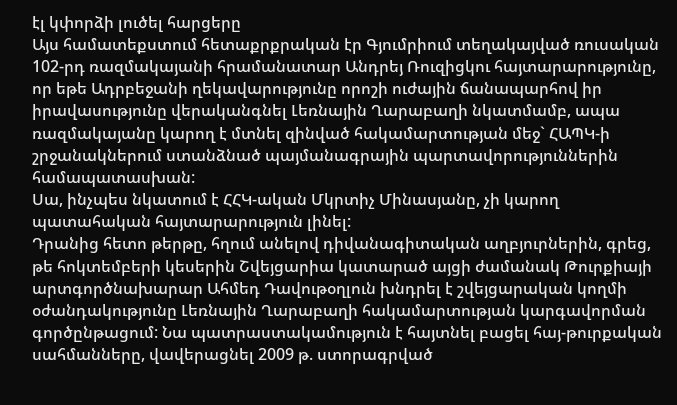էլ կփորձի լուծել հարցերը
Այս համատեքստում հետաքրքրական էր Գյումրիում տեղակայված ռուսական 102-րդ ռազմակայանի հրամանատար Անդրեյ Ռուզիցկու հայտարարությունը, որ եթե Ադրբեջանի ղեկավարությունը որոշի ուժային ճանապարհով իր իրավասությունը վերականգնել Լեռնային Ղարաբաղի նկատմամբ, ապա ռազմակայանը կարող է մտնել զինված հակամարտության մեջ` ՀԱՊԿ-ի շրջանակներում ստանձնած պայմանագրային պարտավորություններին համապատասխան:
Սա, ինչպես նկատում է ՀՀԿ-ական Մկրտիչ Մինասյանը, չի կարող պատահական հայտարարություն լինել:
Դրանից հետո թերթը, հղում անելով դիվանագիտական աղբյուրներին, գրեց, թե հոկտեմբերի կեսերին Շվեյցարիա կատարած այցի ժամանակ Թուրքիայի արտգործնախարար Ահմեդ Դավութօղլուն խնդրել է շվեյցարական կողմի օժանդակությունը Լեռնային Ղարաբաղի հակամարտության կարգավորման գործընթացում: Նա պատրաստակամություն է հայտնել բացել հայ-թուրքական սահմանները, վավերացնել 2009 թ. ստորագրված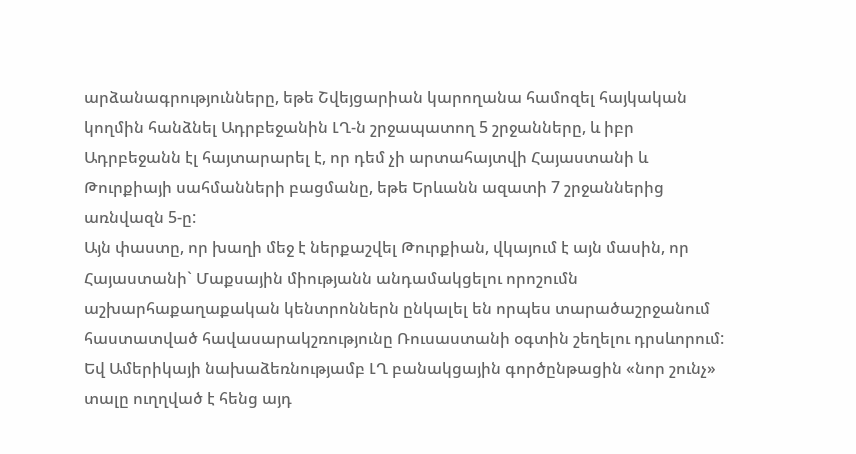արձանագրությունները, եթե Շվեյցարիան կարողանա համոզել հայկական կողմին հանձնել Ադրբեջանին ԼՂ-ն շրջապատող 5 շրջանները, և իբր Ադրբեջանն էլ հայտարարել է, որ դեմ չի արտահայտվի Հայաստանի և Թուրքիայի սահմանների բացմանը, եթե Երևանն ազատի 7 շրջաններից առնվազն 5-ը:
Այն փաստը, որ խաղի մեջ է ներքաշվել Թուրքիան, վկայում է այն մասին, որ Հայաստանի` Մաքսային միությանն անդամակցելու որոշումն աշխարհաքաղաքական կենտրոններն ընկալել են որպես տարածաշրջանում հաստատված հավասարակշռությունը Ռուսաստանի օգտին շեղելու դրսևորում: Եվ Ամերիկայի նախաձեռնությամբ ԼՂ բանակցային գործընթացին «նոր շունչ» տալը ուղղված է հենց այդ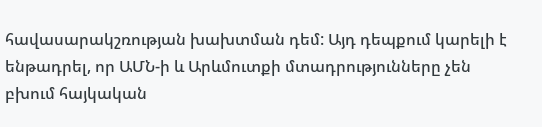հավասարակշռության խախտման դեմ: Այդ դեպքում կարելի է ենթադրել, որ ԱՄՆ-ի և Արևմուտքի մտադրությունները չեն բխում հայկական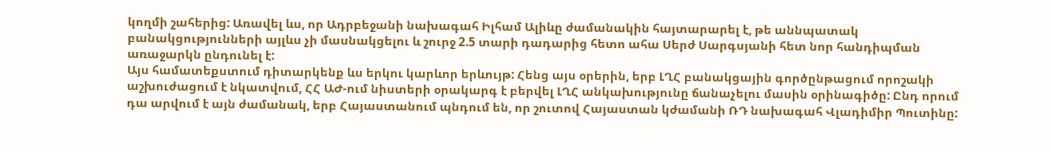կողմի շահերից: Առավել ևս, որ Ադրբեջանի նախագահ Իլհամ Ալիևը ժամանակին հայտարարել է, թե աննպատակ բանակցությունների այլևս չի մասնակցելու և շուրջ 2.5 տարի դադարից հետո ահա Սերժ Սարգսյանի հետ նոր հանդիպման առաջարկն ընդունել է:
Այս համատեքստում դիտարկենք ևս երկու կարևոր երևույթ: Հենց այս օրերին, երբ ԼՂՀ բանակցային գործընթացում որոշակի աշխուժացում է նկատվում, ՀՀ ԱԺ-ում նիստերի օրակարգ է բերվել ԼՂՀ անկախությունը ճանաչելու մասին օրինագիծը: Ընդ որում դա արվում է այն ժամանակ, երբ Հայաստանում պնդում են, որ շուտով Հայաստան կժամանի ՌԴ նախագահ Վլադիմիր Պուտինը: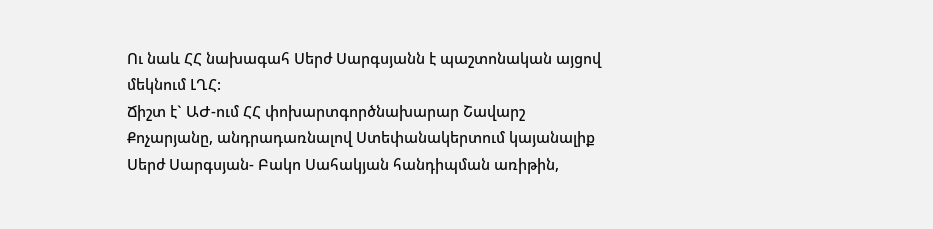Ու նաև ՀՀ նախագահ Սերժ Սարգսյանն է պաշտոնական այցով մեկնում ԼՂՀ:
Ճիշտ է` ԱԺ-ում ՀՀ փոխարտգործնախարար Շավարշ Քոչարյանը, անդրադառնալով Ստեփանակերտում կայանալիք Սերժ Սարգսյան- Բակո Սահակյան հանդիպման առիթին,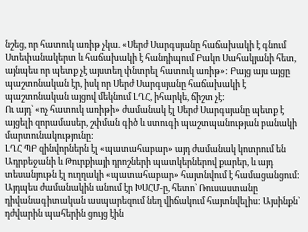նշեց, որ հատուկ առիթ չկա. «Սերժ Սարգսյանը հաճախակի է գնում Ստեփանակերտ և հաճախակի է հանդիպում Բակո Սահակյանի հետ, այնպես որ պետք չէ այստեղ փնտրել հատուկ առիթ»: Բայց այս այցը պաշտոնական էր, իսկ որ Սերժ Սարգսյանը հաճախակի է պաշտոնական այցով մեկնում ԼՂՀ, իհարկե, ճիշտ չէ:
Ու այդ` «ոչ հատուկ առիթի» ժամանակ էլ Սերժ Սարգսյանը պետք է այցելի զորամասեր, շփման գիծ և ստուգի պաշտպանության բանակի մարտունակությունը:
ԼՂՀ ՊԲ զինվորներն էլ «պատահաբար» այդ ժամանակ կոտրում են Ադրբեջանի և Թուրքիայի դրոշների պատկերներով քարեր, և այդ տեսանյութն էլ ուղղակի «պատահաբար» հայտնվում է համացանցում: Այդպես ժամանակին անում էր ԽՍՀՄ-ը, հետո` Ռուսաստանը դիվանագիտական ասպարեզում նեղ վիճակում հայտնվելիս: Այսինքն` դժվարին պահերին ցույց էին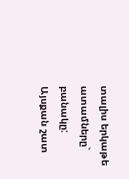տալիս երկաթե ատամները` բանակը:
Այսքան շատ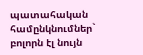պատահական համընկնումներ` բոլորն էլ նույն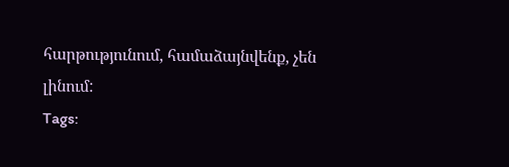հարթությունում, համաձայնվենք, չեն լինում:
Tags: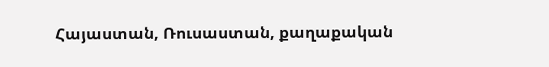Հայաստան, Ռուսաստան, քաղաքական